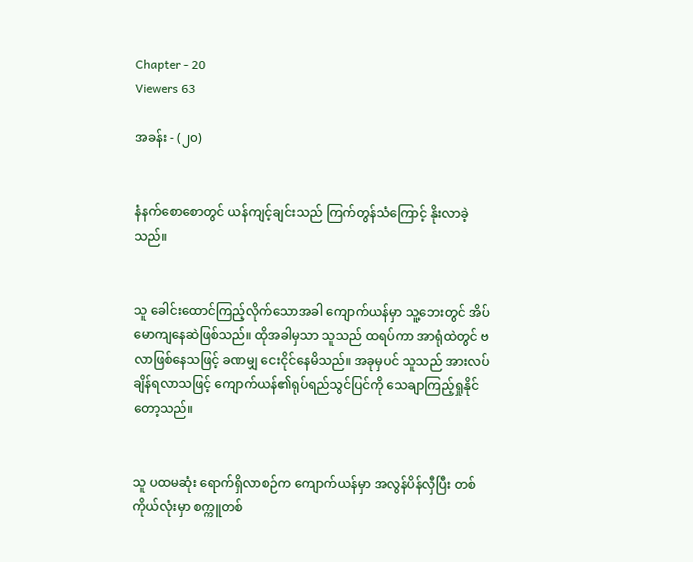Chapter - 20
Viewers 63

အခန်း - (၂၀)


နံနက်စောစောတွင် ယန်ကျင့်ချင်းသည် ကြက်တွန်သံကြောင့် နိုးလာခဲ့သည်။


သူ ခေါင်းထောင်ကြည့်လိုက်သောအခါ ကျောက်ယန်မှာ သူ့ဘေးတွင် အိပ်မောကျနေဆဲဖြစ်သည်။ ထိုအခါမှသာ သူသည် ထရပ်ကာ အာရုံထဲတွင် ဗလာဖြစ်နေသဖြင့် ခဏမျှ ငေးငိုင်နေမိသည်။ အခုမှပင် သူသည် အားလပ်ချိန်ရလာသဖြင့် ကျောက်ယန်၏ရုပ်ရည်သွင်ပြင်ကို သေချာကြည့်ရှုနိုင်တော့သည်။


သူ ပထမဆုံး ရောက်ရှိလာစဉ်က ကျောက်ယန်မှာ အလွန်ပိန်လှီပြီး တစ်ကိုယ်လုံးမှာ စက္ကူတစ်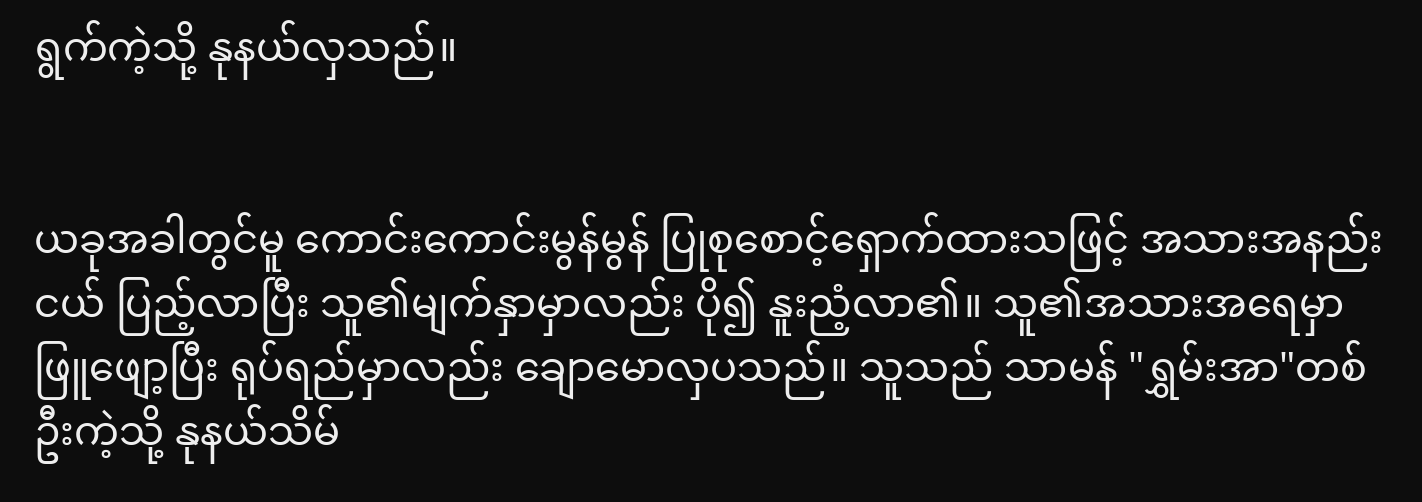ရွက်ကဲ့သို့ နုနယ်လှသည်။


ယခုအခါတွင်မူ ကောင်းကောင်းမွန်မွန် ပြုစုစောင့်ရှောက်ထားသဖြင့် အသားအနည်းငယ် ပြည့်လာပြီး သူ၏မျက်နှာမှာလည်း ပို၍ နူးညံ့လာ၏။ သူ၏အသားအရေမှာ ဖြူဖျော့ပြီး ရုပ်ရည်မှာလည်း ချောမောလှပသည်။ သူသည် သာမန် "ရွှမ်းအာ"တစ်ဦးကဲ့သို့ နုနယ်သိမ်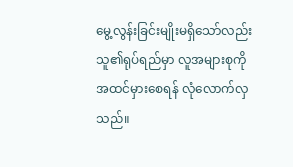မွေ့လွန်းခြင်းမျိုးမရှိသော်လည်း သူ၏ရုပ်ရည်မှာ လူအများစုကို အထင်မှားစေရန် လုံလောက်လှသည်။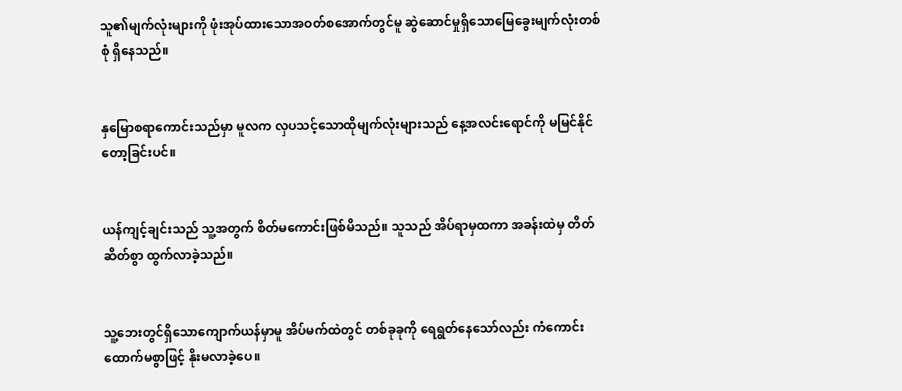သူ၏မျက်လုံးများကို ဖုံးအုပ်ထားသောအဝတ်စအောက်တွင်မူ ဆွဲဆောင်မှုရှိသောမြေခွေးမျက်လုံးတစ်စုံ ရှိနေသည်။


နှမြောစရာကောင်းသည်မှာ မူလက လှပသင့်သောထိုမျက်လုံးများသည် နေ့အလင်းရောင်ကို မမြင်နိုင်တော့ခြင်းပင်။


ယန်ကျင့်ချင်းသည် သူ့အတွက် စိတ်မကောင်းဖြစ်မိသည်။ သူသည် အိပ်ရာမှထကာ အခန်းထဲမှ တိတ်ဆိတ်စွာ ထွက်လာခဲ့သည်။


သူ့ဘေးတွင်ရှိသောကျောက်ယန်မှာမူ အိပ်မက်ထဲတွင် တစ်ခုခုကို ရေရွတ်နေသော်လည်း ကံကောင်းထောက်မစွာဖြင့် နိုးမလာခဲ့ပေ။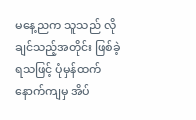မနေ့ညက သူသည် လိုချင်သည့်အတိုင်း ဖြစ်ခဲ့ရသဖြင့် ပုံမှန်ထက် နောက်ကျမှ အိပ်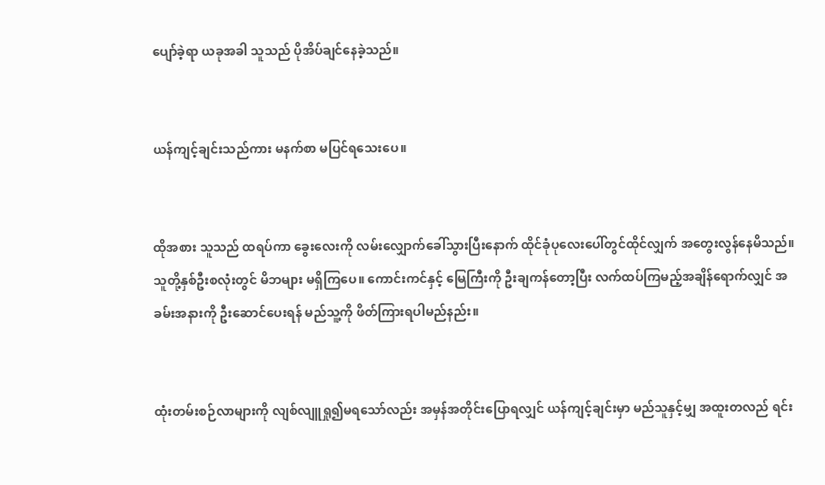ပျော်ခဲ့ရာ ယခုအခါ သူသည် ပိုအိပ်ချင်နေခဲ့သည်။


ယန်ကျင့်ချင်းသည်ကား မနက်စာ မပြင်ရသေးပေ။


ထိုအစား သူသည် ထရပ်ကာ ခွေးလေးကို လမ်းလျှောက်ခေါ်သွားပြီးနောက် ထိုင်ခုံပုလေးပေါ်တွင်ထိုင်လျှက် အတွေးလွန်နေမိသည်။ သူတို့နှစ်ဦးစလုံးတွင် မိဘများ မရှိကြပေ။ ကောင်းကင်နှင့် မြေကြီးကို ဦးချကန်တော့ပြီး လက်ထပ်ကြမည့်အချိန်ရောက်လျှင် အခမ်းအနားကို ဦးဆောင်ပေးရန် မည်သူ့ကို ဖိတ်ကြားရပါမည်နည်း။


ထုံးတမ်းစဉ်လာများကို လျစ်လျူရှု၍မရသော်လည်း အမှန်အတိုင်းပြောရလျှင် ယန်ကျင့်ချင်းမှာ မည်သူနှင့်မျှ အထူးတလည် ရင်း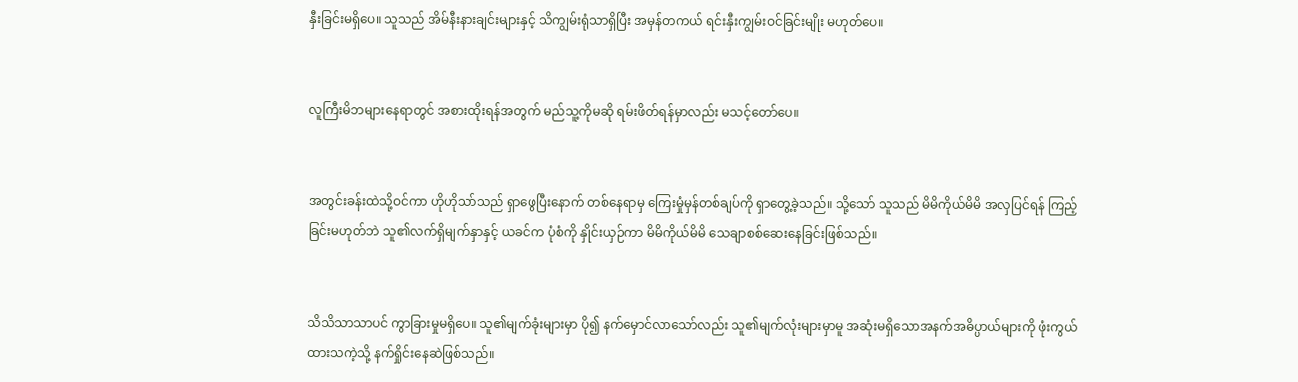နှီးခြင်းမရှိပေ။ သူသည် အိမ်နီးနားချင်းများနှင့် သိကျွမ်းရုံသာရှိပြီး အမှန်တကယ် ရင်းနှီးကျွမ်းဝင်ခြင်းမျိုး မဟုတ်ပေ။


လူကြီးမိဘများနေရာတွင် အစားထိုးရန်အတွက် မည်သူ့ကိုမဆို ရမ်းဖိတ်ရန်မှာလည်း မသင့်တော်ပေ။


အတွင်းခန်းထဲသို့ဝင်ကာ ဟိုဟိုသာ်သည် ရှာဖွေပြီးနောက် တစ်နေရာမှ ကြေးမှုံမှန်တစ်ချပ်ကို ရှာတွေ့ခဲ့သည်။ သို့သော် သူသည် မိမိကိုယ်မိမိ အလှပြင်ရန် ကြည့်ခြင်းမဟုတ်ဘဲ သူ၏လက်ရှိမျက်နှာနှင့် ယခင်က ပုံစံကို နှိုင်းယှဉ်ကာ မိမိကိုယ်မိမိ သေချာစစ်ဆေးနေခြင်းဖြစ်သည်။


သိသိသာသာပင် ကွာခြားမှုမရှိပေ။ သူ၏မျက်ခုံးများမှာ ပို၍ နက်မှောင်လာသော်လည်း သူ၏မျက်လုံးများမှာမူ အဆုံးမရှိသောအနက်အဓိပ္ပာယ်များကို ဖုံးကွယ်ထားသကဲ့သို့ နက်ရှိုင်းနေဆဲဖြစ်သည်။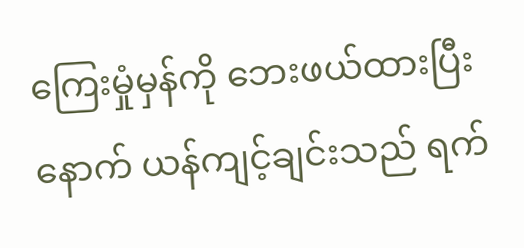ကြေးမှုံမှန်ကို ဘေးဖယ်ထားပြီးနောက် ယန်ကျင့်ချင်းသည် ရက်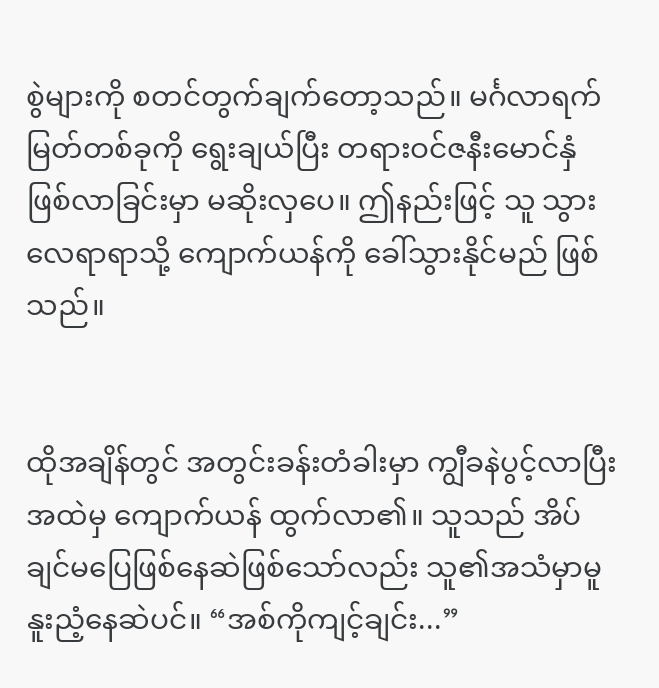စွဲများကို စတင်တွက်ချက်တော့သည်။ မင်္ဂလာရက်မြတ်တစ်ခုကို ရွေးချယ်ပြီး တရားဝင်ဇနီးမောင်နှံ ဖြစ်လာခြင်းမှာ မဆိုးလှပေ။ ဤနည်းဖြင့် သူ သွားလေရာရာသို့ ကျောက်ယန်ကို ခေါ်သွားနိုင်မည် ဖြစ်သည်။


ထိုအချိန်တွင် အတွင်းခန်းတံခါးမှာ ကျွီခနဲပွင့်လာပြီး အထဲမှ ကျောက်ယန် ထွက်လာ၏။ သူသည် အိပ်ချင်မပြေဖြစ်နေဆဲဖြစ်သော်လည်း သူ၏အသံမှာမူ နူးညံ့နေဆဲပင်။ “အစ်ကိုကျင့်ချင်း...”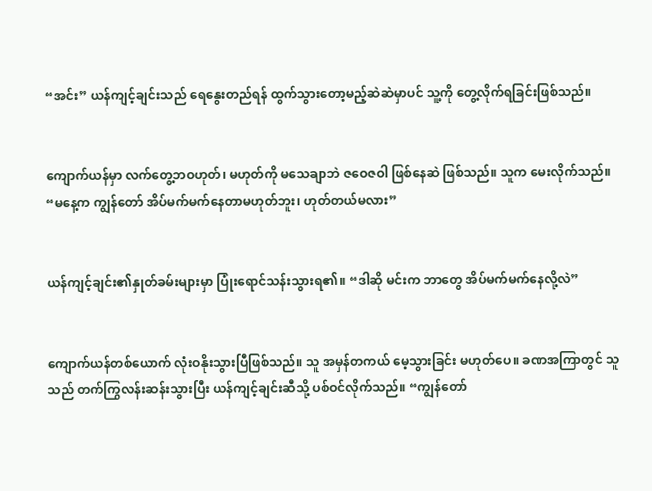“အင်း” ယန်ကျင့်ချင်းသည် ရေနွေးတည်ရန် ထွက်သွားတော့မည့်ဆဲဆဲမှာပင် သူ့ကို တွေ့လိုက်ရခြင်းဖြစ်သည်။


ကျောက်ယန်မှာ လက်တွေ့ဘဝဟုတ်၊ မဟုတ်ကို မသေချာဘဲ ဇဝေဇဝါ ဖြစ်နေဆဲ ဖြစ်သည်။ သူက မေးလိုက်သည်။ “မနေ့က ကျွန်တော် အိပ်မက်မက်နေတာမဟုတ်ဘူး၊ ဟုတ်တယ်မလား”


ယန်ကျင့်ချင်း၏နှုတ်ခမ်းများမှာ ပြုံးရောင်သန်းသွားရ၏။ “ဒါဆို မင်းက ဘာတွေ အိပ်မက်မက်နေလို့လဲ”


ကျောက်ယန်တစ်ယောက် လုံးဝနိုးသွားပြီဖြစ်သည်။ သူ အမှန်တကယ် မေ့သွားခြင်း မဟုတ်ပေ။ ခဏအကြာတွင် သူသည် တက်ကြွလန်းဆန်းသွားပြီး ယန်ကျင့်ချင်းဆီသို့ ပစ်ဝင်လိုက်သည်။ “ကျွန်တော်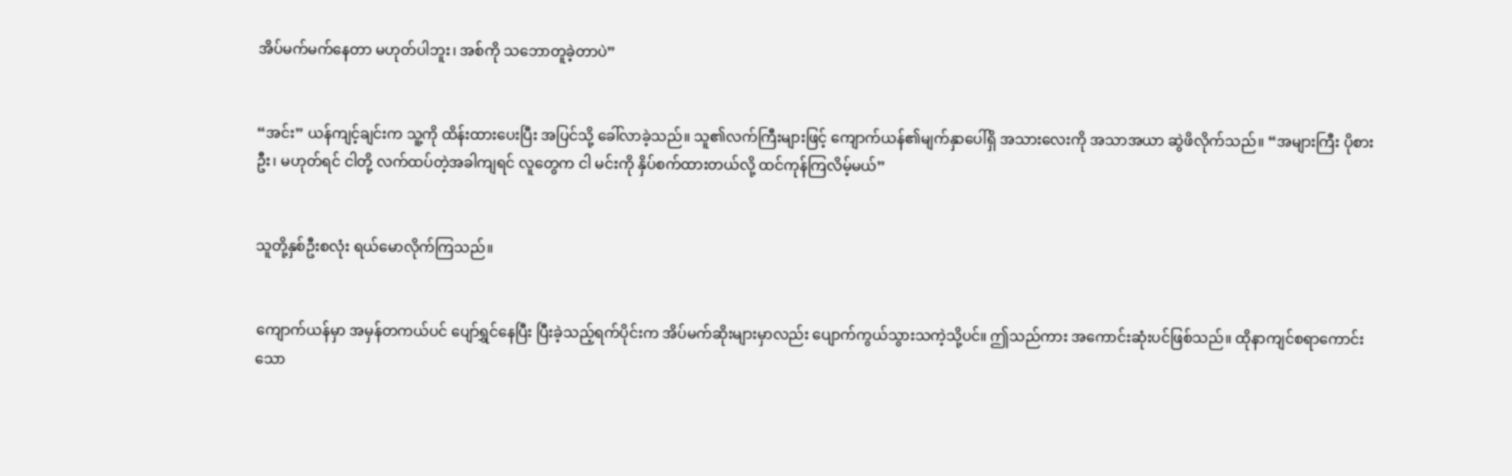အိပ်မက်မက်နေတာ မဟုတ်ပါဘူး၊ အစ်ကို သဘောတူခဲ့တာပဲ”


“အင်း” ယန်ကျင့်ချင်းက သူ့ကို ထိန်းထားပေးပြီး အပြင်သို့ ခေါ်လာခဲ့သည်။ သူ၏လက်ကြီးများဖြင့် ကျောက်ယန်၏မျက်နှာပေါ်ရှိ အသားလေးကို အသာအယာ ဆွဲဖိလိုက်သည်။ “အများကြီး ပိုစားဦး၊ မဟုတ်ရင် ငါတို့ လက်ထပ်တဲ့အခါကျရင် လူတွေက ငါ မင်းကို နှိပ်စက်ထားတယ်လို့ ထင်ကုန်ကြလိမ့်မယ်”


သူတို့နှစ်ဦးစလုံး ရယ်မောလိုက်ကြသည်။


ကျောက်ယန်မှာ အမှန်တကယ်ပင် ပျော်ရွှင်နေပြီး ပြီးခဲ့သည့်ရက်ပိုင်းက အိပ်မက်ဆိုးများမှာလည်း ပျောက်ကွယ်သွားသကဲ့သို့ပင်။ ဤသည်ကား အကောင်းဆုံးပင်ဖြစ်သည်။ ထိုနာကျင်စရာကောင်းသော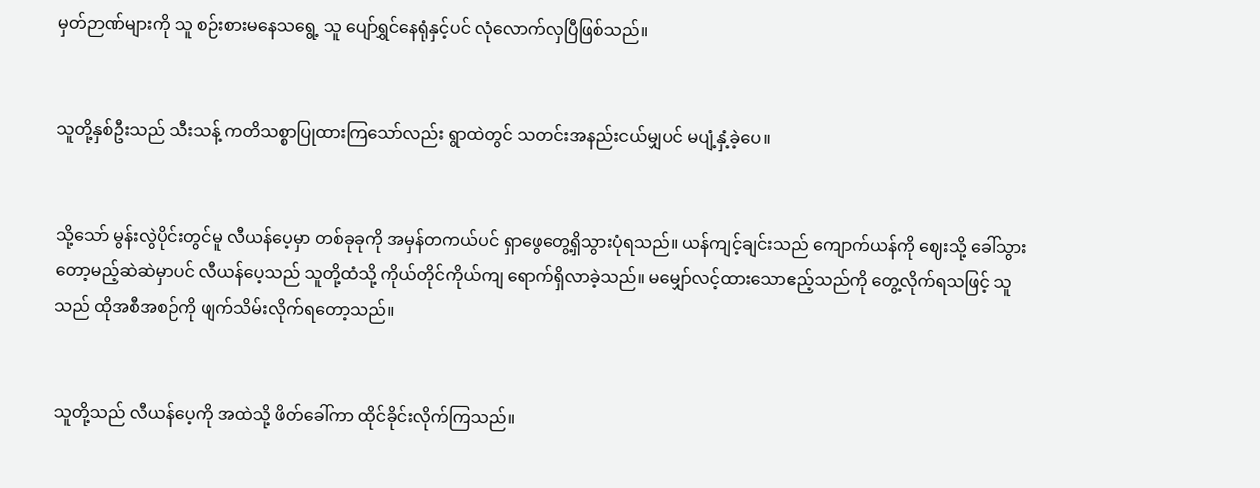မှတ်ဉာဏ်များကို သူ စဉ်းစားမနေသရွေ့ သူ ပျော်ရွှင်နေရုံနှင့်ပင် လုံလောက်လှပြီဖြစ်သည်။


သူတို့နှစ်ဦးသည် သီးသန့် ကတိသစ္စာပြုထားကြသော်လည်း ရွာထဲတွင် သတင်းအနည်းငယ်မျှပင် မပျံ့နှံ့ခဲ့ပေ။


သို့သော် မွန်းလွဲပိုင်းတွင်မူ လီယန်ပေ့မှာ တစ်ခုခုကို အမှန်တကယ်ပင် ရှာဖွေတွေ့ရှိသွားပုံရသည်။ ယန်ကျင့်ချင်းသည် ကျောက်ယန်ကို ဈေးသို့ ခေါ်သွားတော့မည့်ဆဲဆဲမှာပင် လီယန်ပေ့သည် သူတို့ထံသို့ ကိုယ်တိုင်ကိုယ်ကျ ရောက်ရှိလာခဲ့သည်။ မမျှော်လင့်ထားသောဧည့်သည်ကို တွေ့လိုက်ရသဖြင့် သူသည် ထိုအစီအစဉ်ကို ဖျက်သိမ်းလိုက်ရတော့သည်။


သူတို့သည် လီယန်ပေ့ကို အထဲသို့ ဖိတ်ခေါ်ကာ ထိုင်ခိုင်းလိုက်ကြသည်။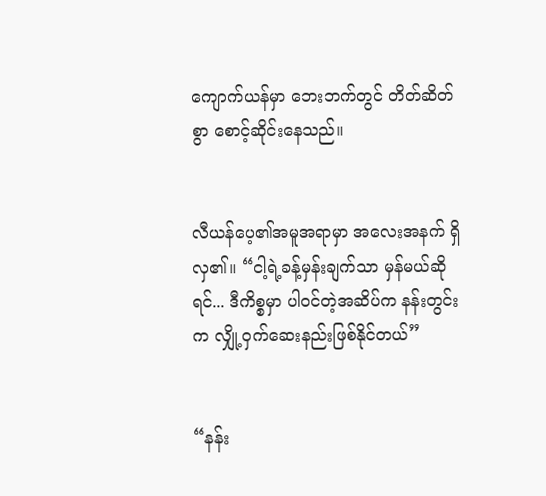ကျောက်ယန်မှာ ဘေးဘက်တွင် တိတ်ဆိတ်စွာ စောင့်ဆိုင်းနေသည်။


လီယန်ပေ့၏အမူအရာမှာ အလေးအနက် ရှိလှ၏။ “ငါ့ရဲ့ခန့်မှန်းချက်သာ မှန်မယ်ဆိုရင်... ဒီကိစ္စမှာ ပါဝင်တဲ့အဆိပ်က နန်းတွင်းက လျှို့ဝှက်ဆေးနည်းဖြစ်နိုင်တယ်”


“နန်း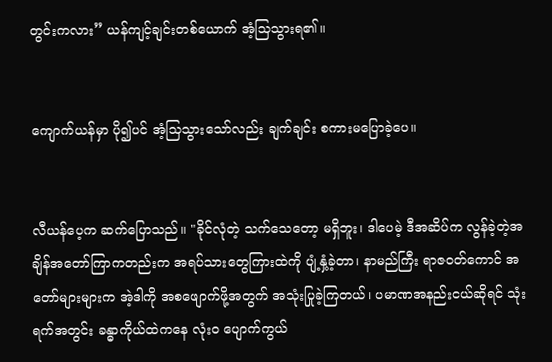တွင်းကလား” ယန်ကျင့်ချင်းတစ်ယောက် အံ့သြသွားရ၏။


ကျောက်ယန်မှာ ပို၍ပင် အံ့သြသွားသော်လည်း ချက်ချင်း စကားမပြောခဲ့ပေ။


လီယန်ပေ့က ဆက်ပြောသည်။ "ခိုင်လုံတဲ့ သက်သေတော့ မရှိဘူး၊ ဒါပေမဲ့ ဒီအဆိပ်က လွန်ခဲ့တဲ့အချိန်အတော်ကြာကတည်းက အရပ်သားတွေကြားထဲကို ပျံ့နှံ့ခဲ့တာ၊ နာမည်ကြီး ရာဇဝတ်ကောင် အတော်များများက အဲ့ဒါကို အစဖျောက်ဖို့အတွက် အသုံးပြုခဲ့ကြတယ်၊ ပမာဏအနည်းငယ်ဆိုရင် သုံးရက်အတွင်း ခန္ဓာကိုယ်ထဲကနေ လုံးဝ ပျောက်ကွယ်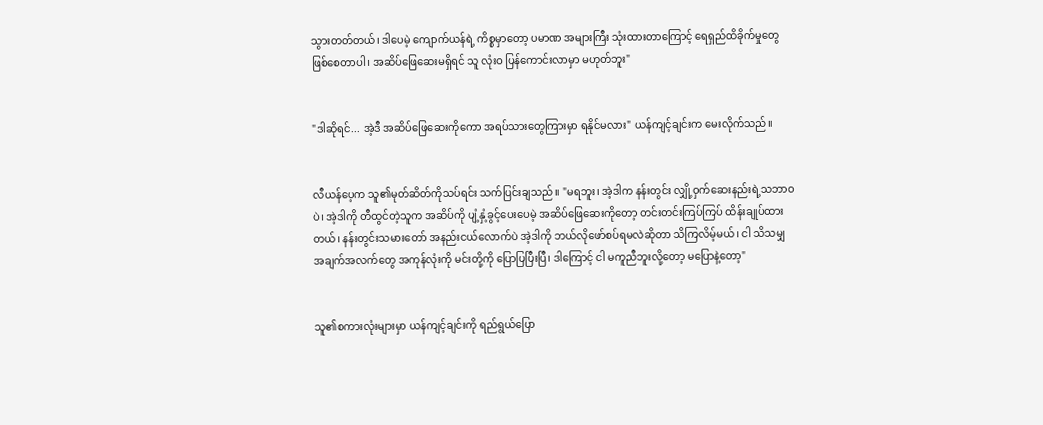သွားတတ်တယ်၊ ဒါပေမဲ့ ကျောက်ယန်ရဲ့ ကိစ္စမှာတော့ ပမာဏ အများကြီး သုံးထားတာကြောင့် ရေရှည်ထိခိုက်မှုတွေ ဖြစ်စေတာပါ၊ အဆိပ်ဖြေဆေးမရှိရင် သူ လုံးဝ ပြန်ကောင်းလာမှာ မဟုတ်ဘူး"


"ဒါဆိုရင်... အဲ့ဒီ အဆိပ်ဖြေဆေးကိုကော အရပ်သားတွေကြားမှာ ရနိုင်မလား" ယန်ကျင့်ချင်းက မေးလိုက်သည်။


လီယန်ပေ့က သူ၏မုတ်ဆိတ်ကိုသပ်ရင်း သက်ပြင်းချသည်။ "မရဘူး၊ အဲ့ဒါက နန်းတွင်း လျှို့ဝှက်ဆေးနည်းရဲ့သဘာဝပဲ၊ အဲ့ဒါကို တီထွင်တဲ့သူက အဆိပ်ကို ပျံ့နှံ့ခွင့်ပေးပေမဲ့ အဆိပ်ဖြေဆေးကိုတော့ တင်းတင်းကြပ်ကြပ် ထိန်းချုပ်ထားတယ်၊ နန်းတွင်းသမားတော် အနည်းငယ်လောက်ပဲ အဲ့ဒါကို ဘယ်လိုဖော်စပ်ရမလဲဆိုတာ သိကြလိမ့်မယ်၊ ငါ သိသမျှ အချက်အလက်တွေ အကုန်လုံးကို မင်းတို့ကို ပြောပြပြီးပြီ၊ ဒါကြောင့် ငါ မကူညီဘူးလို့တော့ မပြောနဲ့တော့"


သူ၏စကားလုံးများမှာ ယန်ကျင့်ချင်းကို ရည်ရွယ်ပြော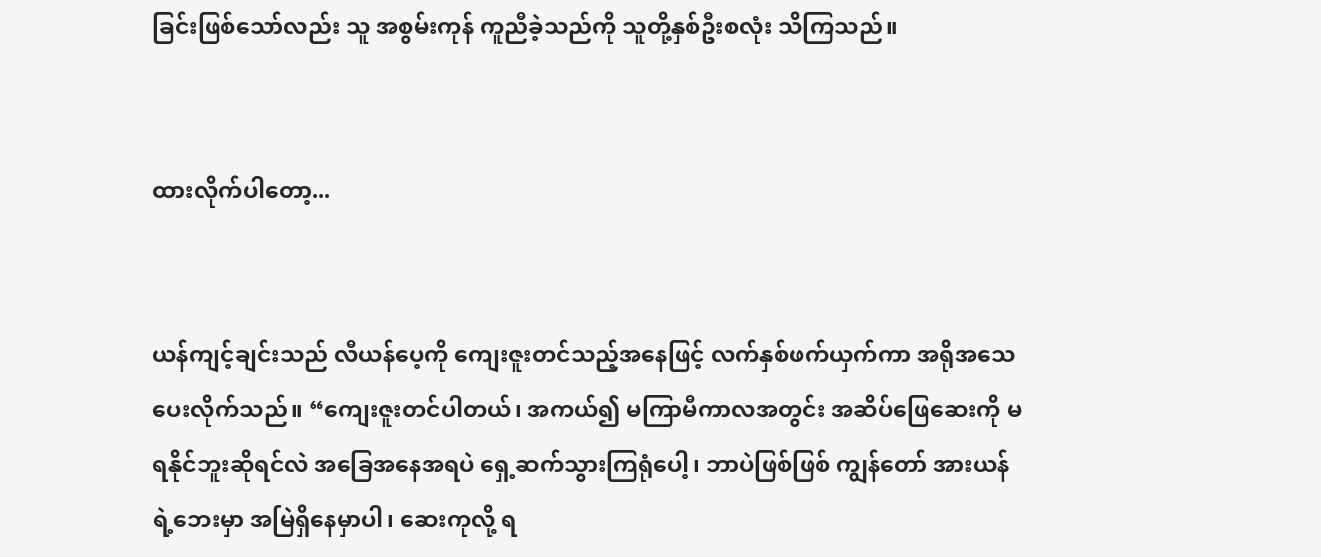ခြင်းဖြစ်သော်လည်း သူ အစွမ်းကုန် ကူညီခဲ့သည်ကို သူတို့နှစ်ဦးစလုံး သိကြသည်။


ထားလိုက်ပါတော့...


ယန်ကျင့်ချင်းသည် လီယန်ပေ့ကို ကျေးဇူးတင်သည့်အနေဖြင့် လက်နှစ်ဖက်ယှက်ကာ အရိုအသေပေးလိုက်သည်။ “ကျေးဇူးတင်ပါတယ်၊ အကယ်၍ မကြာမီကာလအတွင်း အဆိပ်ဖြေဆေးကို မရနိုင်ဘူးဆိုရင်လဲ အခြေအနေအရပဲ ရှေ့ဆက်သွားကြရုံပေါ့၊ ဘာပဲဖြစ်ဖြစ် ကျွန်တော် အားယန်ရဲ့ဘေးမှာ အမြဲရှိနေမှာပါ၊ ဆေးကုလို့ ရ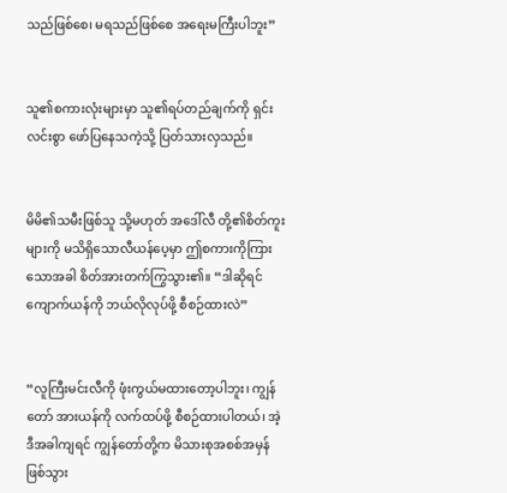သည်ဖြစ်စေ၊ မရသည်ဖြစ်စေ အရေးမကြီးပါဘူး”


သူ၏စကားလုံးများမှာ သူ၏ရပ်တည်ချက်ကို ရှင်းလင်းစွာ ဖော်ပြနေသကဲ့သို့ ပြတ်သားလှသည်။


မိမိ၏သမီးဖြစ်သူ သို့မဟုတ် အဒေါ်လီ တို့၏စိတ်ကူးများကို မသိရှိသောလီယန်ပေ့မှာ ဤစကားကိုကြားသောအခါ စိတ်အားတက်ကြွသွား၏။ “ဒါဆိုရင် ကျောက်ယန်ကို ဘယ်လိုလုပ်ဖို့ စီစဉ်ထားလဲ”


“လူကြီးမင်းလီကို ဖုံးကွယ်မထားတော့ပါဘူး၊ ကျွန်တော် အားယန်ကို လက်ထပ်ဖို့ စီစဉ်ထားပါတယ်၊ အဲ့ဒီအခါကျရင် ကျွန်တော်တို့က မိသားစုအစစ်အမှန် ဖြစ်သွား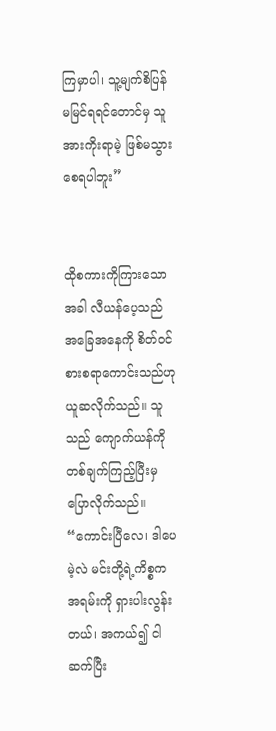ကြမှာပါ၊ သူ့မျက်စိပြန်မမြင်ရရင်တောင်မှ သူ အားကိုးရာမဲ့ ဖြစ်မသွားစေရပါဘူး”


ထိုစကားကိုကြားသောအခါ လီယန်ပေ့သည် အခြေအနေကို စိတ်ဝင်စားစရာကောင်းသည်ဟု ယူဆလိုက်သည်။ သူသည် ကျောက်ယန်ကို တစ်ချက်ကြည့်ပြီးမှ ပြောလိုက်သည်။ “ကောင်းပြီလေ၊ ဒါပေမဲ့လဲ မင်းတို့ရဲ့ကိစ္စက အရမ်းကို ရှားပါးလွန်းတယ်၊ အကယ်၍ ငါ ဆက်ပြီး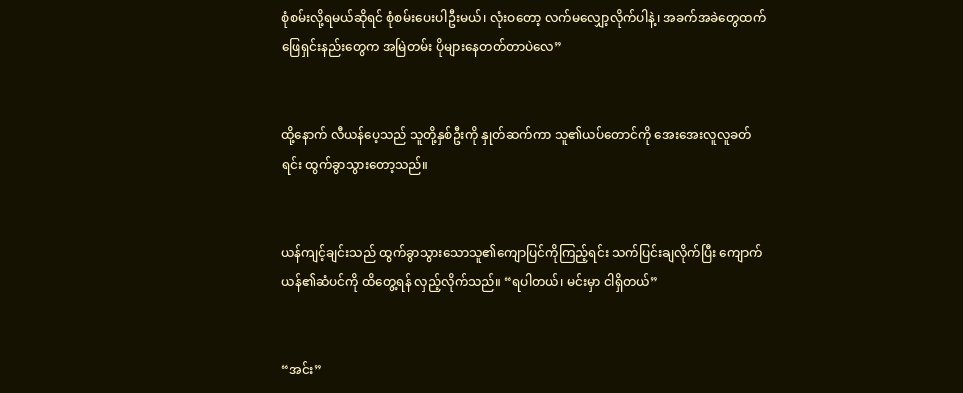စုံစမ်းလို့ရမယ်ဆိုရင် စုံစမ်းပေးပါဦးမယ်၊ လုံးဝတော့ လက်မလျှော့လိုက်ပါနဲ့၊ အခက်အခဲတွေထက် ဖြေရှင်းနည်းတွေက အမြဲတမ်း ပိုများနေတတ်တာပဲလေ”


ထို့နောက် လီယန်ပေ့သည် သူတို့နှစ်ဦးကို နှုတ်ဆက်ကာ သူ၏ယပ်တောင်ကို အေးအေးလူလူခတ်ရင်း ထွက်ခွာသွားတော့သည်။


ယန်ကျင့်ချင်းသည် ထွက်ခွာသွားသောသူ၏ကျောပြင်ကိုကြည့်ရင်း သက်ပြင်းချလိုက်ပြီး ကျောက်ယန်၏ဆံပင်ကို ထိတွေ့ရန် လှည့်လိုက်သည်။ “ရပါတယ်၊ မင်းမှာ ငါရှိတယ်”


“အင်း”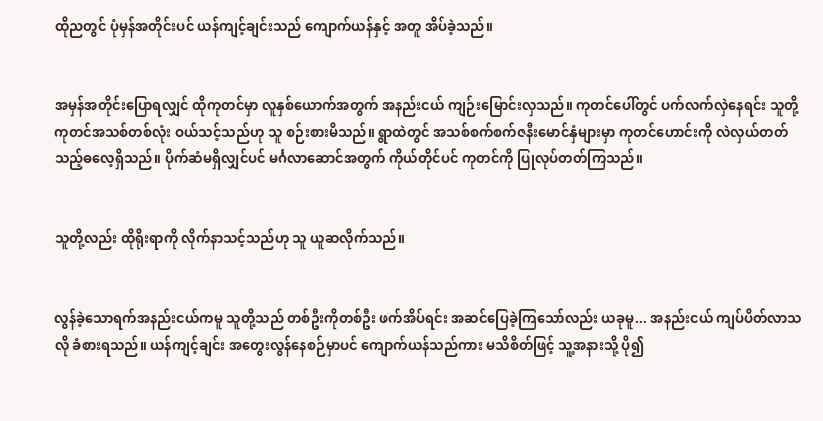ထိုညတွင် ပုံမှန်အတိုင်းပင် ယန်ကျင့်ချင်းသည် ကျောက်ယန်နှင့် အတူ အိပ်ခဲ့သည်။


အမှန်အတိုင်းပြောရလျှင် ထိုကုတင်မှာ လူနှစ်ယောက်အတွက် အနည်းငယ် ကျဉ်းမြောင်းလှသည်။ ကုတင်ပေါ်တွင် ပက်လက်လှဲနေရင်း သူတို့ ကုတင်အသစ်တစ်လုံး ဝယ်သင့်သည်ဟု သူ စဉ်းစားမိသည်။ ရွာထဲတွင် အသစ်စက်စက်ဇနီးမောင်နှံများမှာ ကုတင်ဟောင်းကို လဲလှယ်တတ်သည့်ဓလေ့ရှိသည်။ ပိုက်ဆံမရှိလျှင်ပင် မင်္ဂလာဆောင်အတွက် ကိုယ်တိုင်ပင် ကုတင်ကို ပြုလုပ်တတ်ကြသည်။


သူတို့လည်း ထိုရိုးရာကို လိုက်နာသင့်သည်ဟု သူ ယူဆလိုက်သည်။


လွန်ခဲ့သောရက်အနည်းငယ်ကမူ သူတို့သည် တစ်ဦးကိုတစ်ဦး ဖက်အိပ်ရင်း အဆင်ပြေခဲ့ကြသော်လည်း ယခုမူ... အနည်းငယ် ကျပ်ပိတ်လာသလို ခံစားရသည်။ ယန်ကျင့်ချင်း အတွေးလွန်နေစဉ်မှာပင် ကျောက်ယန်သည်ကား မသိစိတ်ဖြင့် သူ့အနားသို့ ပို၍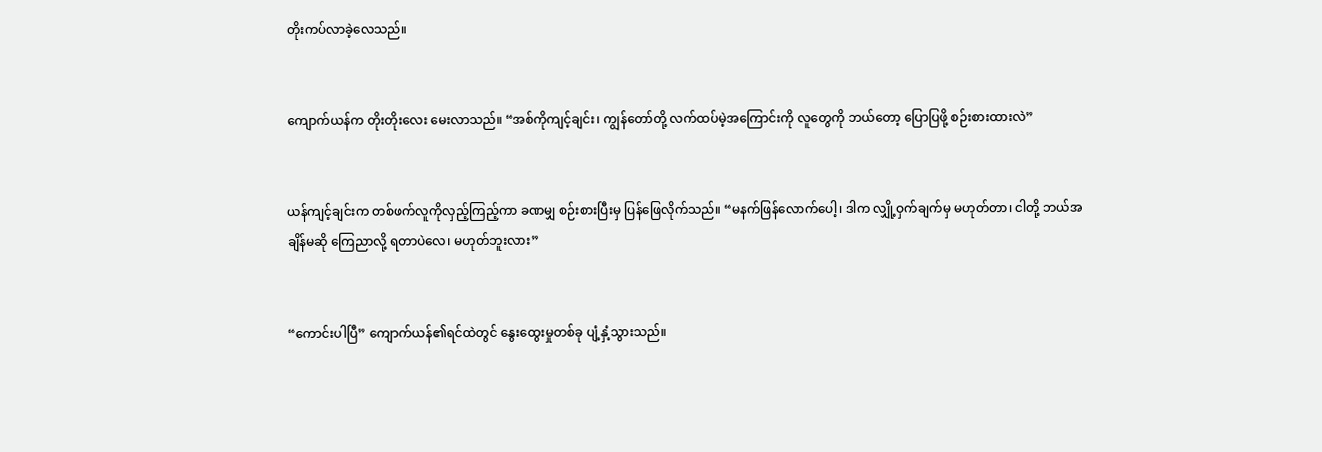တိုးကပ်လာခဲ့လေသည်။


ကျောက်ယန်က တိုးတိုးလေး မေးလာသည်။ “အစ်ကိုကျင့်ချင်း၊ ကျွန်တော်တို့ လက်ထပ်မဲ့အကြောင်းကို လူတွေကို ဘယ်တော့ ပြောပြဖို့ စဉ်းစားထားလဲ”


ယန်ကျင့်ချင်းက တစ်ဖက်လူကိုလှည့်ကြည့်ကာ ခဏမျှ စဉ်းစားပြီးမှ ပြန်ဖြေလိုက်သည်။ “မနက်ဖြန်လောက်ပေါ့၊ ဒါက လျှို့ဝှက်ချက်မှ မဟုတ်တာ၊ ငါတို့ ဘယ်အချိန်မဆို ကြေညာလို့ ရတာပဲလေ၊ မဟုတ်ဘူးလား”


“ကောင်းပါပြီ” ကျောက်ယန်၏ရင်ထဲတွင် နွေးထွေးမှုတစ်ခု ပျံ့နှံ့သွားသည်။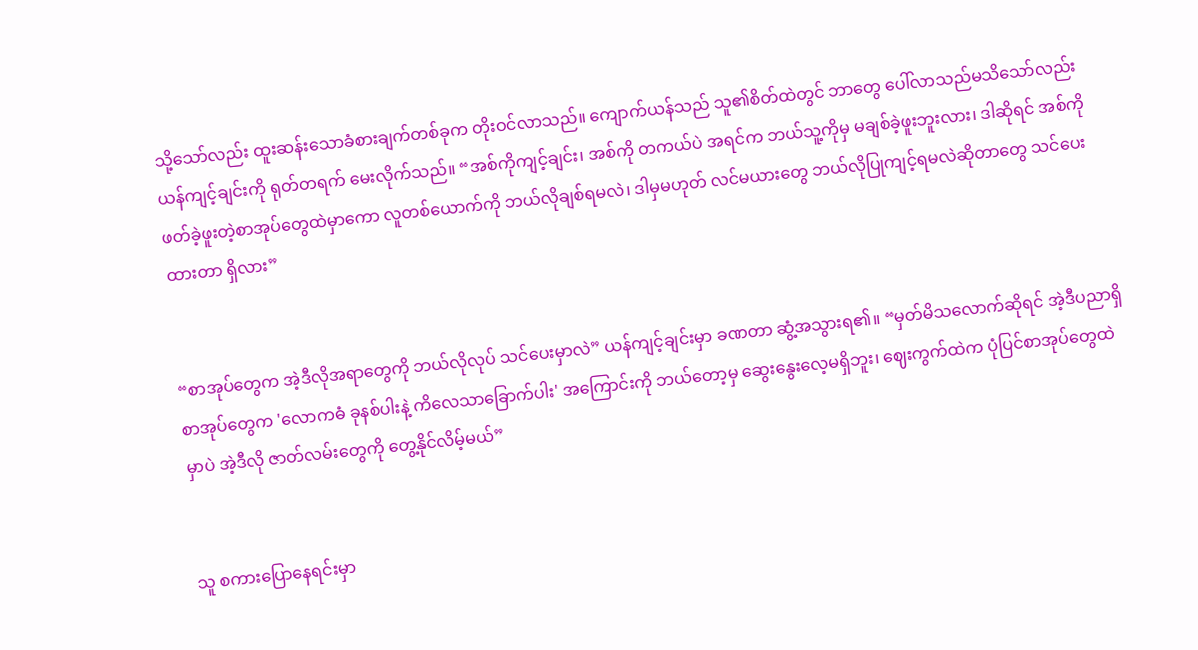သို့သော်လည်း ထူးဆန်းသောခံစားချက်တစ်ခုက တိုးဝင်လာသည်။ ကျောက်ယန်သည် သူ၏စိတ်ထဲတွင် ဘာတွေ ပေါ်လာသည်မသိသော်လည်း ယန်ကျင့်ချင်းကို ရုတ်တရက် မေးလိုက်သည်။ “အစ်ကိုကျင့်ချင်း၊ အစ်ကို တကယ်ပဲ အရင်က ဘယ်သူ့ကိုမှ မချစ်ခဲ့ဖူးဘူးလား၊ ဒါဆိုရင် အစ်ကို ဖတ်ခဲ့ဖူးတဲ့စာအုပ်တွေထဲမှာကော လူတစ်ယောက်ကို ဘယ်လိုချစ်ရမလဲ၊ ဒါမှမဟုတ် လင်မယားတွေ ဘယ်လိုပြုကျင့်ရမလဲဆိုတာတွေ သင်ပေးထားတာ ရှိလား”


“စာအုပ်တွေက အဲ့ဒီလိုအရာတွေကို ဘယ်လိုလုပ် သင်ပေးမှာလဲ” ယန်ကျင့်ချင်းမှာ ခဏတာ ဆွံ့အသွားရ၏။ “မှတ်မိသလောက်ဆိုရင် အဲ့ဒီပညာရှိစာအုပ်တွေက 'လောကဓံ ခုနစ်ပါးနဲ့ ကိလေသာခြောက်ပါး' အကြောင်းကို ဘယ်တော့မှ ဆွေးနွေးလေ့မရှိဘူး၊ ဈေးကွက်ထဲက ပုံပြင်စာအုပ်တွေထဲမှာပဲ အဲ့ဒီလို ဇာတ်လမ်းတွေကို တွေ့နိုင်လိမ့်မယ်”


သူ စကားပြောနေရင်းမှာ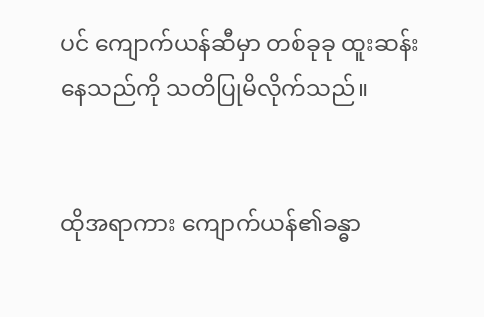ပင် ကျောက်ယန်ဆီမှာ တစ်ခုခု ထူးဆန်းနေသည်ကို သတိပြုမိလိုက်သည်။


ထိုအရာကား ကျောက်ယန်၏ခန္ဓာ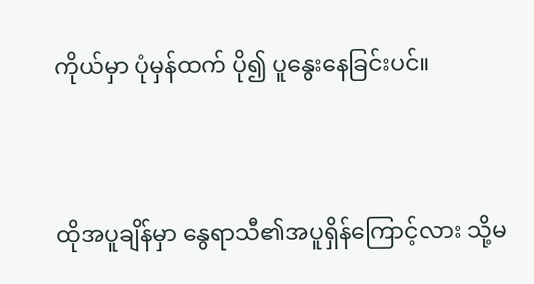ကိုယ်မှာ ပုံမှန်ထက် ပို၍ ပူနွေးနေခြင်းပင်။


ထိုအပူချိန်မှာ နွေရာသီ၏အပူရှိန်ကြောင့်လား သို့မ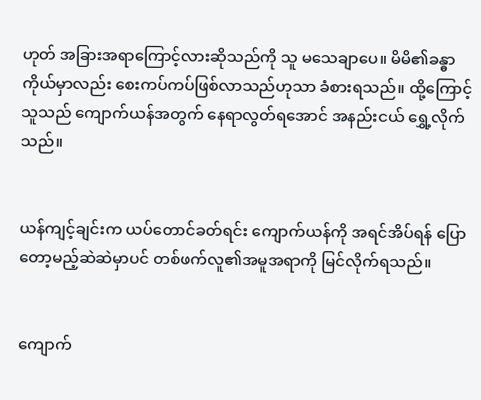ဟုတ် အခြားအရာကြောင့်လားဆိုသည်ကို သူ မသေချာပေ။ မိမိ၏ခန္ဓာကိုယ်မှာလည်း စေးကပ်ကပ်ဖြစ်လာသည်ဟုသာ ခံစားရသည်။ ထို့ကြောင့် သူသည် ကျောက်ယန်အတွက် နေရာလွတ်ရအောင် အနည်းငယ် ရွှေ့လိုက်သည်။


ယန်ကျင့်ချင်းက ယပ်တောင်ခတ်ရင်း ကျောက်ယန်ကို အရင်အိပ်ရန် ပြောတော့မည့်ဆဲဆဲမှာပင် တစ်ဖက်လူ၏အမူအရာကို မြင်လိုက်ရသည်။


ကျောက်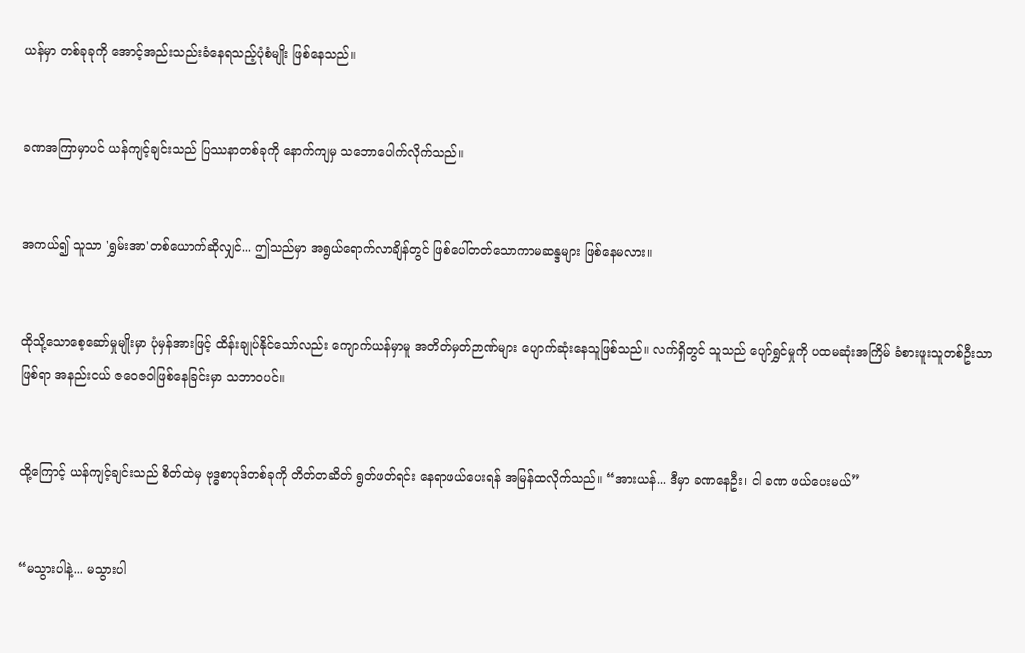ယန်မှာ တစ်ခုခုကို အောင့်အည်းသည်းခံနေရသည့်ပုံစံမျိုး ဖြစ်နေသည်။


ခဏအကြာမှာပင် ယန်ကျင့်ချင်းသည် ပြဿနာတစ်ခုကို နောက်ကျမှ သဘောပေါက်လိုက်သည်။


အကယ်၍ သူသာ 'ရွှမ်းအာ'တစ်ယောက်ဆိုလျှင်... ဤသည်မှာ အရွယ်ရောက်လာချိန်တွင် ဖြစ်ပေါ်တတ်သောကာမဆန္ဒများ ဖြစ်နေမလား။


ထိုသို့သောစေ့ဆော်မှုမျိုးမှာ ပုံမှန်အားဖြင့် ထိန်းချုပ်နိုင်သော်လည်း ကျောက်ယန်မှာမူ အတိတ်မှတ်ဉာဏ်များ ပျောက်ဆုံးနေသူဖြစ်သည်။ လက်ရှိတွင် သူသည် ပျော်ရွှင်မှုကို ပထမဆုံးအကြိမ် ခံစားဖူးသူတစ်ဦးသာ ဖြစ်ရာ အနည်းငယ် ဇဝေဇဝါဖြစ်နေခြင်းမှာ သဘာဝပင်။


ထို့ကြောင့် ယန်ကျင့်ချင်းသည် စိတ်ထဲမှ ဗုဒ္ဓစာပုဒ်တစ်ခုကို တိတ်တဆိတ် ရွတ်ဖတ်ရင်း နေရာဖယ်ပေးရန် အမြန်ထလိုက်သည်။ “အားယန်... ဒီမှာ ခဏနေဦး၊ ငါ ခဏ ဖယ်ပေးမယ်”


“မသွားပါနဲ့... မသွားပါ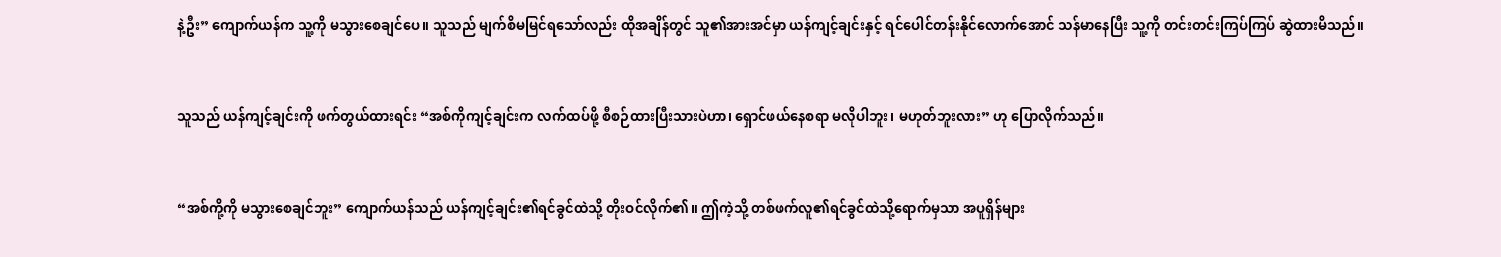နဲ့ဦး” ကျောက်ယန်က သူ့ကို မသွားစေချင်ပေ။ သူသည် မျက်စိမမြင်ရသော်လည်း ထိုအချိန်တွင် သူ၏အားအင်မှာ ယန်ကျင့်ချင်းနှင့် ရင်ပေါင်တန်းနိုင်လောက်အောင် သန်မာနေပြီး သူ့ကို တင်းတင်းကြပ်ကြပ် ဆွဲထားမိသည်။


သူသည် ယန်ကျင့်ချင်းကို ဖက်တွယ်ထားရင်း “အစ်ကိုကျင့်ချင်းက လက်ထပ်ဖို့ စီစဉ်ထားပြီးသားပဲဟာ၊ ရှောင်ဖယ်နေစရာ မလိုပါဘူး၊ မဟုတ်ဘူးလား” ဟု ပြောလိုက်သည်။


“အစ်ကို့ကို မသွားစေချင်ဘူး” ကျောက်ယန်သည် ယန်ကျင့်ချင်း၏ရင်ခွင်ထဲသို့ တိုးဝင်လိုက်၏။ ဤကဲ့သို့ တစ်ဖက်လူ၏ရင်ခွင်ထဲသို့ရောက်မှသာ အပူရှိန်များ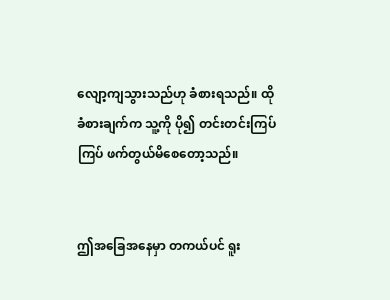လျော့ကျသွားသည်ဟု ခံစားရသည်။ ထိုခံစားချက်က သူ့ကို ပို၍ တင်းတင်းကြပ်ကြပ် ဖက်တွယ်မိစေတော့သည်။


ဤအခြေအနေမှာ တကယ်ပင် ရူး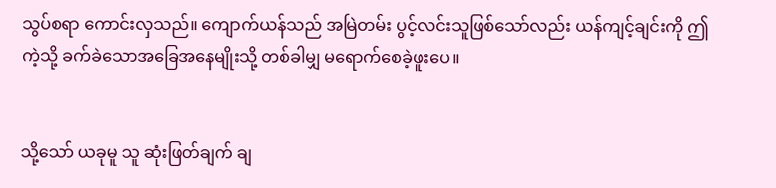သွပ်စရာ ကောင်းလှသည်။ ကျောက်ယန်သည် အမြဲတမ်း ပွင့်လင်းသူဖြစ်သော်လည်း ယန်ကျင့်ချင်းကို ဤကဲ့သို့ ခက်ခဲသောအခြေအနေမျိုးသို့ တစ်ခါမျှ မရောက်စေခဲ့ဖူးပေ။


သို့သော် ယခုမူ သူ ဆုံးဖြတ်ချက် ချ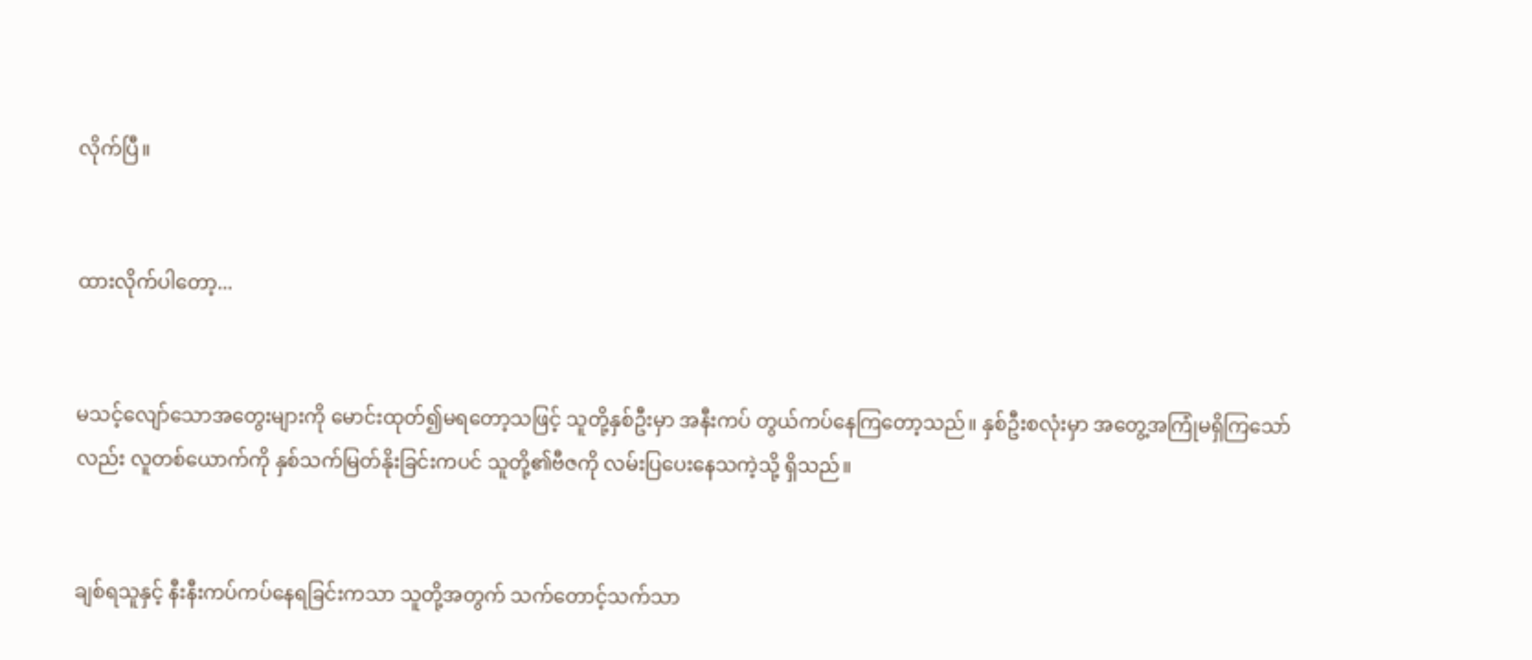လိုက်ပြီ။


ထားလိုက်ပါတော့...


မသင့်လျော်သောအတွေးများကို မောင်းထုတ်၍မရတော့သဖြင့် သူတို့နှစ်ဦးမှာ အနီးကပ် တွယ်ကပ်နေကြတော့သည်။ နှစ်ဦးစလုံးမှာ အတွေ့အကြုံမရှိကြသော်လည်း လူတစ်ယောက်ကို နှစ်သက်မြတ်နိုးခြင်းကပင် သူတို့၏ဗီဇကို လမ်းပြပေးနေသကဲ့သို့ ရှိသည်။


ချစ်ရသူနှင့် နီးနီးကပ်ကပ်နေရခြင်းကသာ သူတို့အတွက် သက်တောင့်သက်သာ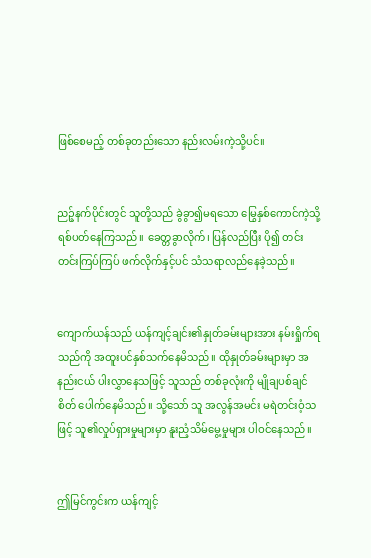ဖြစ်စေမည့် တစ်ခုတည်းသော နည်းလမ်းကဲ့သို့ပင်။


ညဉ့်နက်ပိုင်းတွင် သူတို့သည် ခွဲခွာ၍မရသော မြွေနှစ်ကောင်ကဲ့သို့ ရစ်ပတ်နေကြသည်။ ခေတ္တခွာလိုက်၊ ပြန်လည်ပြီး ပို၍ တင်းတင်းကြပ်ကြပ် ဖက်လိုက်နှင့်ပင် သံသရာလည်နေခဲ့သည်။


ကျောက်ယန်သည် ယန်ကျင့်ချင်း၏နှုတ်ခမ်းများအား နမ်းရှိုက်ရသည်ကို အထူးပင်နှစ်သက်နေမိသည်။ ထိုနှုတ်ခမ်းများမှာ အနည်းငယ် ပါးလွှာနေသဖြင့် သူသည် တစ်ခုလုံးကို မျိုချပစ်ချင်စိတ် ပေါက်နေမိသည်။ သို့သော် သူ အလွန်အမင်း မရဲတင်းဝံ့သဖြင့် သူ၏လှုပ်ရှားမှုများမှာ နူးညံ့သိမ်မွေ့မှုများ ပါဝင်နေသည်။


ဤမြင်ကွင်းက ယန်ကျင့်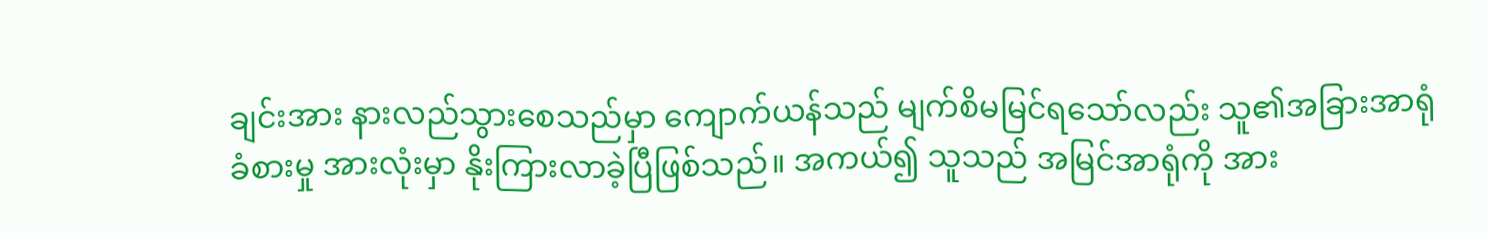ချင်းအား နားလည်သွားစေသည်မှာ ကျောက်ယန်သည် မျက်စိမမြင်ရသော်လည်း သူ၏အခြားအာရုံခံစားမှု အားလုံးမှာ နိုးကြားလာခဲ့ပြီဖြစ်သည်။ အကယ်၍ သူသည် အမြင်အာရုံကို အား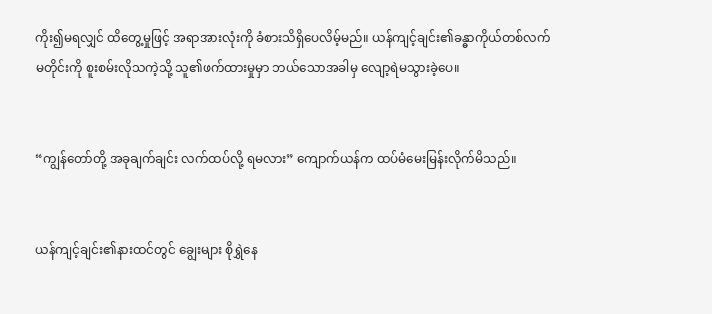ကိုး၍မရလျှင် ထိတွေ့မှုဖြင့် အရာအားလုံးကို ခံစားသိရှိပေလိမ့်မည်။ ယန်ကျင့်ချင်း၏ခန္ဓာကိုယ်တစ်လက်မတိုင်းကို စူးစမ်းလိုသကဲ့သို့ သူ၏ဖက်ထားမှုမှာ ဘယ်သောအခါမှ လျော့ရဲမသွားခဲ့ပေ။


“ကျွန်တော်တို့ အခုချက်ချင်း လက်ထပ်လို့ ရမလား” ကျောက်ယန်က ထပ်မံမေးမြန်းလိုက်မိသည်။


ယန်ကျင့်ချင်း၏နားထင်တွင် ချွေးများ စိုရွှဲနေ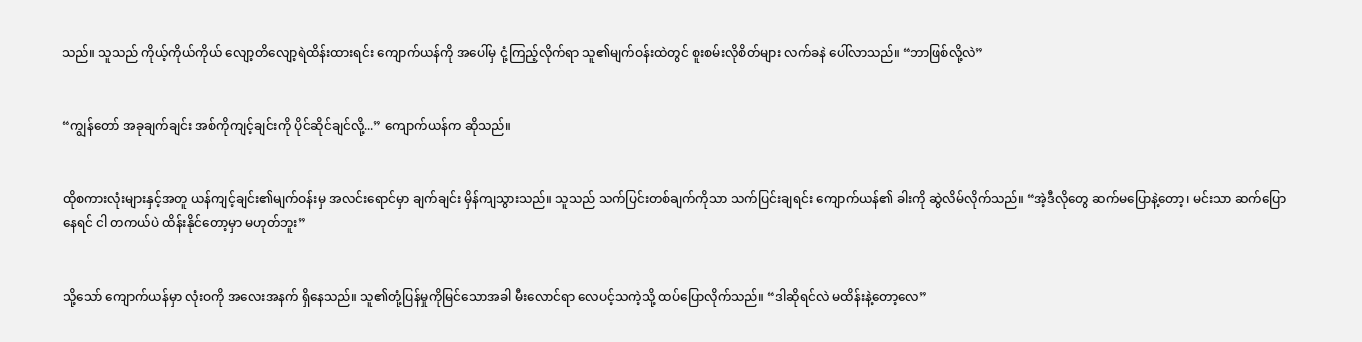သည်။ သူသည် ကိုယ့်ကိုယ်ကိုယ် လျော့တိလျော့ရဲထိန်းထားရင်း ကျောက်ယန်ကို အပေါ်မှ ငုံ့ကြည့်လိုက်ရာ သူ၏မျက်ဝန်းထဲတွင် စူးစမ်းလိုစိတ်များ လက်ခနဲ ပေါ်လာသည်။ “ဘာဖြစ်လို့လဲ”


“ကျွန်တော် အခုချက်ချင်း အစ်ကိုကျင့်ချင်းကို ပိုင်ဆိုင်ချင်လို့...” ကျောက်ယန်က ဆိုသည်။


ထိုစကားလုံးများနှင့်အတူ ယန်ကျင့်ချင်း၏မျက်ဝန်းမှ အလင်းရောင်မှာ ချက်ချင်း မှိန်ကျသွားသည်။ သူသည် သက်ပြင်းတစ်ချက်ကိုသာ သက်ပြင်းချရင်း ကျောက်ယန်၏ ခါးကို ဆွဲလိမ်လိုက်သည်။ “အဲ့ဒီလိုတွေ ဆက်မပြောနဲ့တော့၊ မင်းသာ ဆက်ပြောနေရင် ငါ တကယ်ပဲ ထိန်းနိုင်တော့မှာ မဟုတ်ဘူး”


သို့သော် ကျောက်ယန်မှာ လုံးဝကို အလေးအနက် ရှိနေသည်။ သူ၏တုံ့ပြန်မှုကိုမြင်သောအခါ မီးလောင်ရာ လေပင့်သကဲ့သို့ ထပ်ပြောလိုက်သည်။ “ဒါဆိုရင်လဲ မထိန်းနဲ့တော့လေ”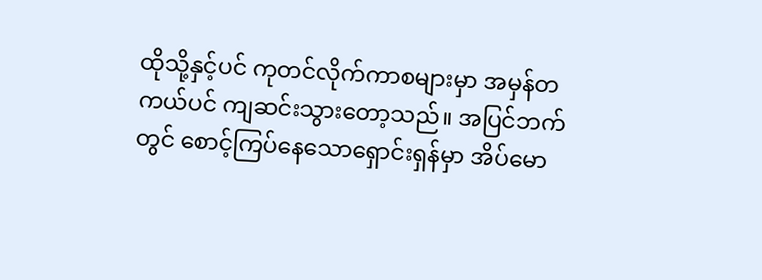ထိုသို့နှင့်ပင် ကုတင်လိုက်ကာစများမှာ အမှန်တကယ်ပင် ကျဆင်းသွားတော့သည်။ အပြင်ဘက်တွင် စောင့်ကြပ်နေသောရှောင်းရှန်မှာ အိပ်မော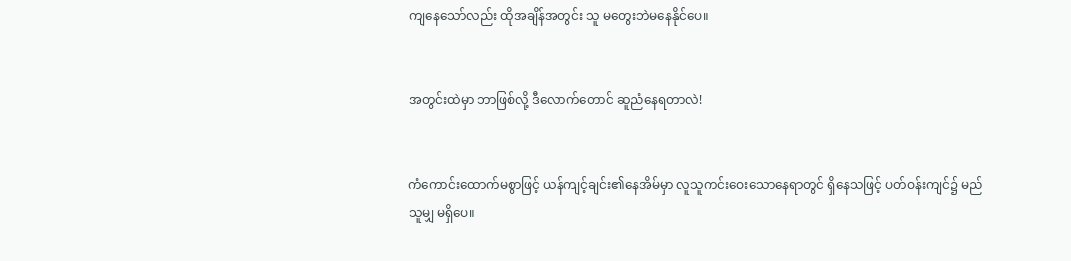ကျနေသော်လည်း ထိုအချိန်အတွင်း သူ မတွေးဘဲမနေနိုင်ပေ။


အတွင်းထဲမှာ ဘာဖြစ်လို့ ဒီလောက်တောင် ဆူညံနေရတာလဲ!


ကံကောင်းထောက်မစွာဖြင့် ယန်ကျင့်ချင်း၏နေအိမ်မှာ လူသူကင်းဝေးသောနေရာတွင် ရှိနေသဖြင့် ပတ်ဝန်းကျင်၌ မည်သူမျှ မရှိပေ။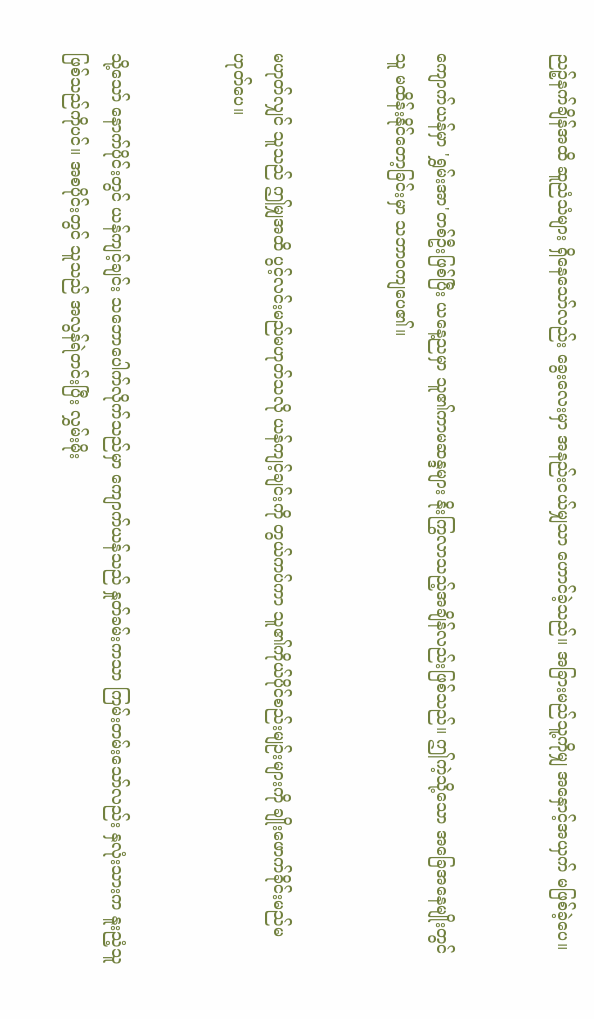ညဉ့်နက်ချိန်အထိ ဆူညံသံများ ရှိနေသော်လည်း ခွေးလေးမှာ အနည်းငယ်မျှသာ ဟောင်ခဲ့သည်။ အခြားမည်သူ့ကိုမျှ အနှောင့်အယှက် မဖြစ်ခဲ့ပေ။


ကျောက်ယန်မှာ 'ရွှမ်းအာ'တစ်ဦးဖြစ်ပြီး ယနေ့ညမှာ သူ၏ကာမဆန္ဒများ နိုးကြွလာသည့်အချိန်လည်းဖြစ်သည်။ ဤကဲ့သို့သော အခြေအနေမျိုးတွင် သူ မထိန်းနိုင်တော့ခြင်းမှာ သဘာဝကျပေ၏။


မဟုတ်လျှင် သူသည် ဤမျှအထိ ပွင့်လင်းမည်မဟုတ်သလို ယန်ကျင့်ချင်းကို တွယ်ကပ်ကာ သူ၏ကိုယ်ပိုင်စည်းမျဉ်းများကို ချိုးဖောက်ခိုင်းမည်မဟုတ်ပေ။


သို့သော် နောက်ပိုင်းတွင် ယန်ကျင့်ချင်း သဘောပေါက်လိုက်သည်မှာ ကျောက်ယန်သည် နှုတ်ခမ်းကသာ ကြမ်းတမ်းသော်လည်း နှလုံးသားက နူးညံ့သူဖြစ်သည်ကိုပင်။ အစပိုင်းတွင် သူသည် အလွန်ရဲတင်းပြီး လွှမ်းမိုး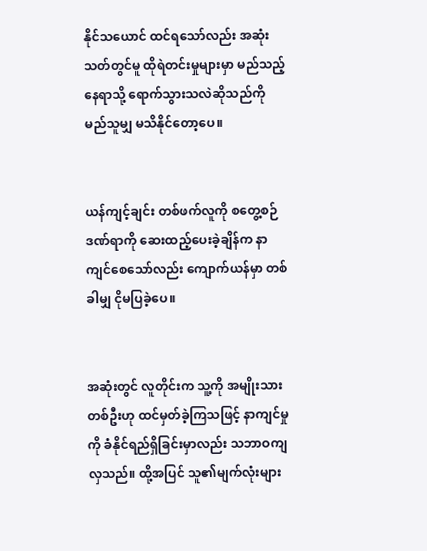နိုင်သယောင် ထင်ရသော်လည်း အဆုံးသတ်တွင်မူ ထိုရဲတင်းမှုများမှာ မည်သည့်နေရာသို့ ရောက်သွားသလဲဆိုသည်ကို မည်သူမျှ မသိနိုင်တော့ပေ။


ယန်ကျင့်ချင်း တစ်ဖက်လူကို စတွေ့စဉ် ဒဏ်ရာကို ဆေးထည့်ပေးခဲ့ချိန်က နာကျင်စေသော်လည်း ကျောက်ယန်မှာ တစ်ခါမျှ ငိုမပြခဲ့ပေ။


အဆုံးတွင် လူတိုင်းက သူ့ကို အမျိုးသားတစ်ဦးဟု ထင်မှတ်ခဲ့ကြသဖြင့် နာကျင်မှုကို ခံနိုင်ရည်ရှိခြင်းမှာလည်း သဘာဝကျလှသည်။ ထို့အပြင် သူ၏မျက်လုံးများ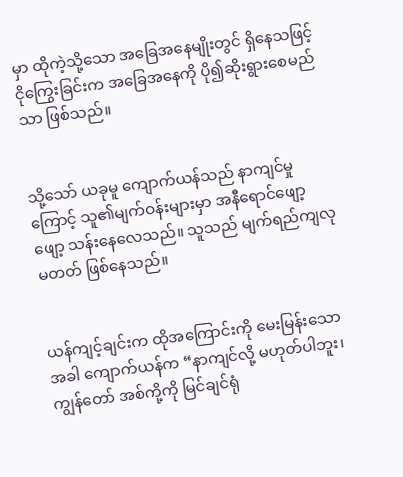မှာ ထိုကဲ့သို့သော အခြေအနေမျိုးတွင် ရှိနေသဖြင့် ငိုကြွေးခြင်းက အခြေအနေကို ပို၍ဆိုးရွားစေမည်သာ ဖြစ်သည်။


သို့သော် ယခုမူ ကျောက်ယန်သည် နာကျင်မှုကြောင့် သူ၏မျက်ဝန်းများမှာ အနီရောင်ဖျော့ဖျော့ သန်းနေလေသည်။ သူသည် မျက်ရည်ကျလုမတတ် ဖြစ်နေသည်။


ယန်ကျင့်ချင်းက ထိုအကြောင်းကို မေးမြန်းသောအခါ ကျောက်ယန်က “နာကျင်လို့ မဟုတ်ပါဘူး၊ ကျွန်တော် အစ်ကို့ကို မြင်ချင်ရုံ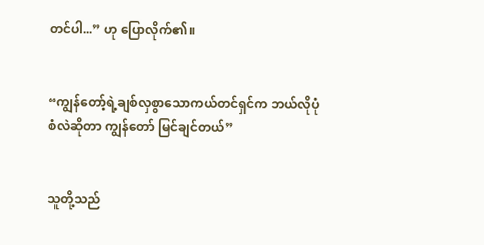တင်ပါ...” ဟု ပြောလိုက်၏။


“ကျွန်တော့်ရဲ့ချစ်လှစွာသောကယ်တင်ရှင်က ဘယ်လိုပုံစံလဲဆိုတာ ကျွန်တော် မြင်ချင်တယ်”


သူတို့သည်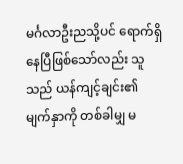မင်္ဂလာဦးညသို့ပင် ရောက်ရှိနေပြီဖြစ်သော်လည်း သူသည် ယန်ကျင့်ချင်း၏မျက်နှာကို တစ်ခါမျှ မ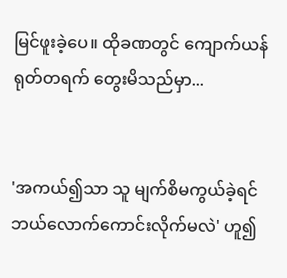မြင်ဖူးခဲ့ပေ။ ထိုခဏတွင် ကျောက်ယန် ရုတ်တရက် တွေးမိသည်မှာ...


'အကယ်၍သာ သူ မျက်စိမကွယ်ခဲ့ရင် ဘယ်လောက်ကောင်းလိုက်မလဲ' ဟူ၍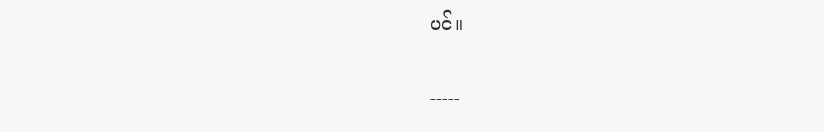ပင်။


-----